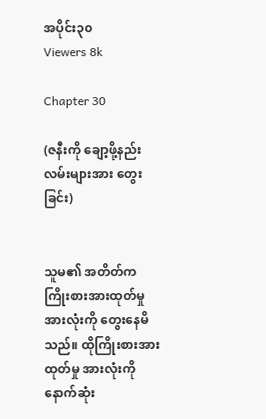အပိုင်း၃၀
Viewers 8k

Chapter 30

(ဇနီးကို ချော့ဖို့နည်းလမ်းများအား တွေးခြင်း)


သူမ၏ အတိတ်က ကြိုးစားအားထုတ်မှုအားလုံးကို တွေးနေမိသည်။ ထိုကြိုးစားအားထုတ်မှု အားလုံးကို နောက်ဆုံး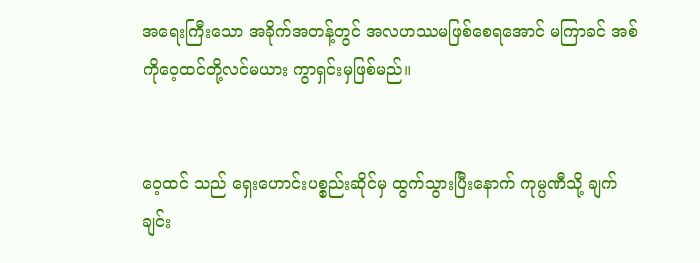အရေးကြီးသော အခိုက်အတန့်တွင် အလဟဿမဖြစ်စေရအောင် မကြာခင် အစ်ကိုဝေ့ထင်တို့လင်မယား ကွာရှင်းမှဖြစ်မည်။


ဝေ့ထင် သည် ရှေးဟောင်းပစ္စည်းဆိုင်မှ ထွက်သွားပြီးနောက် ကုမ္ပဏီသို့ ချက်ချင်း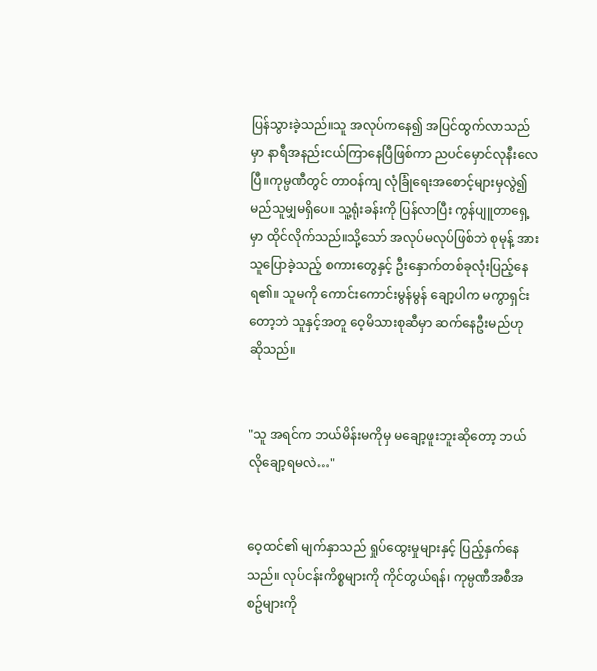ပြန်သွားခဲ့သည်။သူ အလုပ်ကနေ၍ အပြင်ထွက်လာသည်မှာ နာရီအနည်းငယ်ကြာနေပြီဖြစ်ကာ ညပင်မှောင်လုနီးလေပြီ။ကုမ္ပဏီတွင် တာဝန်ကျ လုံခြုံရေးအစောင့်များမှလွဲ၍ မည်သူမျှမရှိပေ။ သူ့ရုံးခန်းကို ပြန်လာပြီး ကွန်ပျူတာရှေ့မှာ ထိုင်လိုက်သည်။သို့‌သော် အလုပ်မလုပ်ဖြစ်ဘဲ စုမုန့် အား သူပြောခဲ့သည့် စကားတွေနှင့် ဦးနှောက်တစ်ခုလုံးပြည့်နေရ၏။ သူမကို ကောင်းကောင်းမွန်မွန် ချော့ပါက မကွာရှင်းတော့ဘဲ သူနှင့်အတူ ဝေ့မိသားစုဆီမှာ ဆက်နေဦးမည်ဟု ဆိုသည်။


"သူ အရင်က ဘယ်မိန်းမကိုမှ မချော့ဖူးဘူးဆိုတော့ ဘယ်လိုချော့ရမလဲ…"


ဝေ့ထင်၏ မျက်နှာသည် ရှုပ်ထွေးမှုများနှင့် ပြည့်နှက်နေသည်။ လုပ်ငန်းကိစ္စများကို ကိုင်တွယ်ရန်၊ ကုမ္ပဏီအစီအစဥ်များကို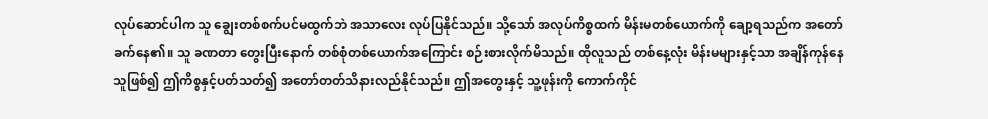လုပ်ဆောင်ပါက သူ ချွေးတစ်စက်ပင်မထွက်ဘဲ အသာလေး လုပ်ပြနိုင်သည်။ သို့သော် အလုပ်ကိစ္စထက် မိန်းမတစ်ယောက်ကို ချော့ရသည်က အတော်ခက်နေ၏။ သူ ခဏတာ တွေးပြီးနောက် တစ်စုံတစ်ယောက်အကြောင်း စဉ်းစားလိုက်မိသည်။ ထိုလူသည် တစ်နေ့လုံး မိန်းမများနှင့်သာ အချိန်ကုန်နေသူဖြစ်၍ ဤကိစ္စနှင့်ပတ်သတ်၍ အတော်တတ်သိနားလည်နိုင်သည်။ ဤအတွေးနှင့် သူ့ဖုန်းကို ကောက်ကိုင်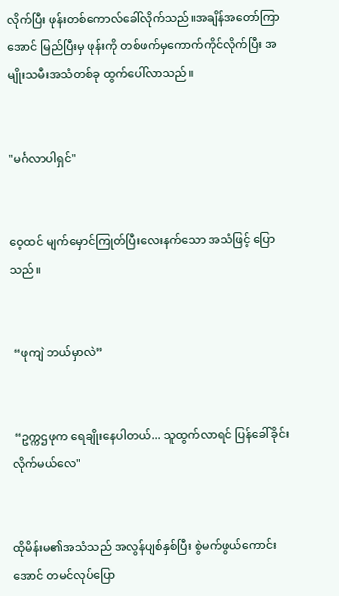လိုက်ပြီး ဖုန်းတစ်ကောလ်ခေါ်လိုက်သည်။အချိန်အတော်ကြာအောင် မြည်ပြီးမှ ဖုန်းကို တစ်ဖက်မှကောက်ကိုင်လိုက်ပြီး အမျိုးသမီးအသံတစ်ခု ထွက်ပေါ်လာသည်။


"မင်္ဂလာပါရှင်"


ဝေ့ထင် မျက်မှောင်ကြုတ်ပြီးလေးနက်သော အသံဖြင့် ပြောသည်။


 “ဖုကျဲ ဘယ်မှာလဲ”


 “ဥက္ကဌဖုက ရေချိုးနေပါတယ်... သူထွက်လာရင် ပြန်ခေါ်ခိုင်းလိုက်မယ်လေ"


ထိုမိန်းမ၏အသံသည် အလွန်ပျစ်နှစ်ပြီး စွဲမက်ဖွယ်ကောင်းအောင် တမင်လုပ်ပြော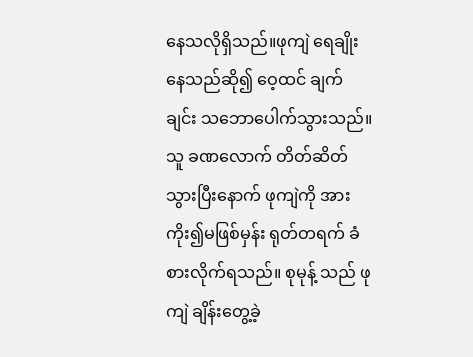နေသလိုရှိသည်။ဖုကျဲ ရေချိုးနေသည်ဆို၍ ဝေ့ထင် ချက်ချင်း သဘောပေါက်သွားသည်။ သူ ခဏလောက် တိတ်ဆိတ်သွားပြီးနောက် ဖုကျဲကို အားကိုး၍မဖြစ်မှန်း ရုတ်တရက် ခံစားလိုက်ရသည်။ စုမုန့် သည် ဖုကျဲ ချိန်းတွေ့ခဲ့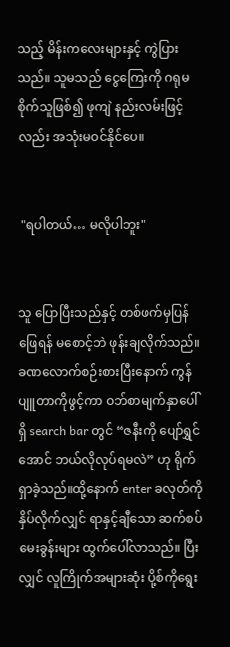သည့် မိန်းကလေးများနှင့် ကွဲပြားသည်။ သူမသည် ငွေကြေးကို ဂရုမစိုက်သူဖြစ်၍ ဖုကျဲ နည်းလမ်းဖြင့်လည်း အသုံးမဝင်နိုင်ပေ။


 "ရပါတယ်… မလိုပါဘူး"


သူ ပြောပြီးသည်နှင့် တစ်ဖက်မှပြန်ဖြေရန် မစောင့်ဘဲ ဖုန်းချလိုက်သည်။ ခဏလောက်စဉ်းစားပြီးနောက် ကွန်ပျူတာကိုဖွင့်ကာ ဝဘ်စာမျက်နှာပေါ်ရှိ search bar တွင် “ဇနီးကို ပျော်ရွှင်အောင် ဘယ်လိုလုပ်ရမလဲ” ဟု ရိုက်ရှာခဲ့သည်။ထို့နောက် enter ခလုတ်ကို နှိပ်လိုက်လျှင် ရာနှင့်ချီသော ဆက်စပ်မေးခွန်းများ ထွက်ပေါ်လာသည်။ ပြီးလျှင် လူကြိုက်အများဆုံး ပို့စ်ကိုရွေး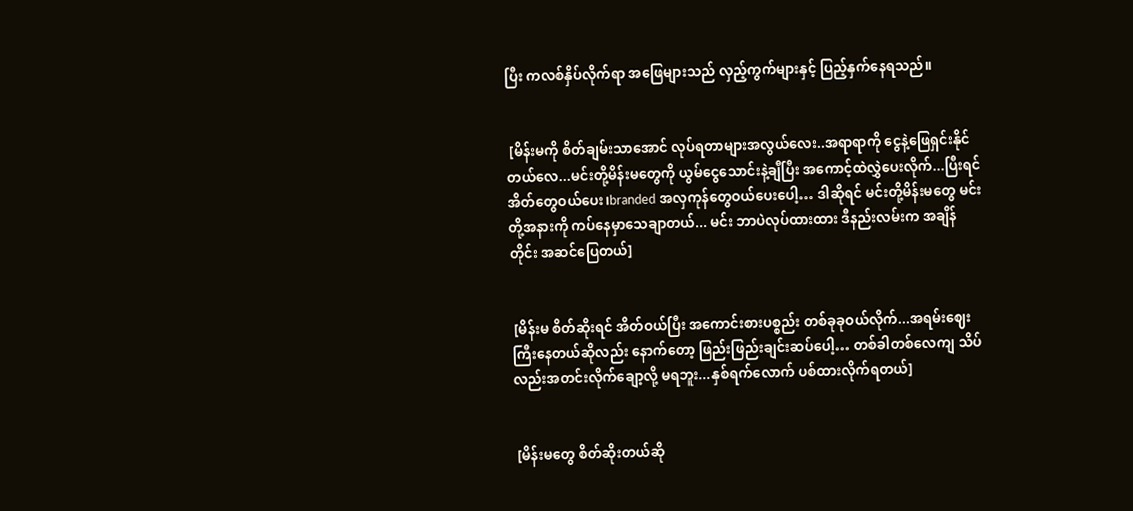ပြီး ကလစ်နှိပ်လိုက်ရာ အဖြေများသည် လှည့်ကွက်များနှင့် ပြည့်နှက်နေရသည်။


 [မိန်းမကို စိတ်ချမ်းသာအောင် လုပ်ရတာများအလွယ်လေး..အရာရာကို ငွေနဲ့ဖြေရှင်းနိုင်တယ်လေ...မင်းတို့မိန်းမတွေကို ယွမ်ငွေသောင်းနဲ့ချီပြီး အကောင့်ထဲလွှဲပေးလိုက်...ပြီးရင် အိတ်တွေဝယ်ပေး၊branded အလှကုန်တွေဝယ်ပေးပေါ့… ဒါဆိုရင် မင်းတို့မိန်းမတွေ မင်းတို့အနားကို ကပ်နေမှာသေချာတယ်... မင်း ဘာပဲလုပ်ထားထား ဒီနည်းလမ်းက အချိန်တိုင်း အဆင်ပြေတယ်]


 [မိန်းမ စိတ်ဆိုးရင် အိတ်ဝယ်ပြီး အကောင်းစားပစ္စည်း တစ်ခုခုဝယ်လိုက်...အရမ်းဈေးကြီးနေတယ်ဆိုလည်း နောက်တော့ ဖြည်းဖြည်းချင်းဆပ်ပေါ့… တစ်ခါတစ်လေကျ သိပ်လည်းအတင်းလိုက်ချော့လို့ မရဘူး...နှစ်ရက်လောက် ပစ်ထားလိုက်ရတယ်]


 [မိန်းမတွေ စိတ်ဆိုးတယ်ဆို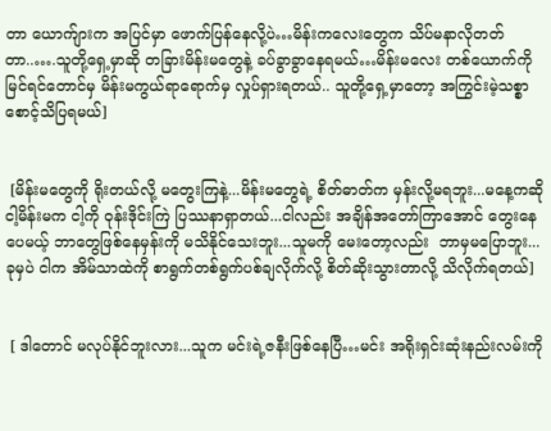တာ ယောက်ျားက အပြင်မှာ ဖောက်ပြန်နေလို့ပဲ…မိန်းက‌လေးတွေက သိပ်မနာလိုတတ်တာ..….သူတို့ရှေ့မှာဆို တခြားမိန်းမတွေနဲ့ ခပ်ခွာခွာနေရမယ်…မိန်းမလေး တစ်ယောက်ကိုမြင်ရင်တောင်မှ မိန်းမကွယ်ရာရောက်မှ လှုပ်ရှားရတယ်.. သူတို့ရှေ့မှာတော့ အကြွင်းမဲ့သစ္စာစောင့်သိပြရမယ်]


 [မိန်းမတွေကို ရိုးတယ်လို့ မတွေးကြနဲ့...မိန်းမတွေရဲ့ စိတ်ဓာတ်က မှန်းလို့မရဘူး...မနေ့ကဆို ငါ့မိန်းမက ငါ့ကို ဝုန်းဒိုင်းကြဲ ပြဿနာရှာတယ်...ငါလည်း အချိန်အတော်ကြာအောင် တွေးနေပေမယ့် ဘာတွေဖြစ်နေမှန်းကို မသိနိုင်သေးဘူး...သူမကို မေးတော့လည်း  ဘာမှမပြောဘူး...ခုမှပဲ ငါက အိမ်သာထဲကို စာရွက်တစ်ရွက်ပစ်ချလိုက်လို့ စိတ်ဆိုးသွားတာလို့ သိလိုက်ရတယ်]


 [ ဒါတောင် မလုပ်နိုင်ဘူးလား...သူက မင်းရဲ့ဇနီးဖြစ်နေပြီ…မင်း အရိုးရှင်းဆုံးနည်းလမ်းကို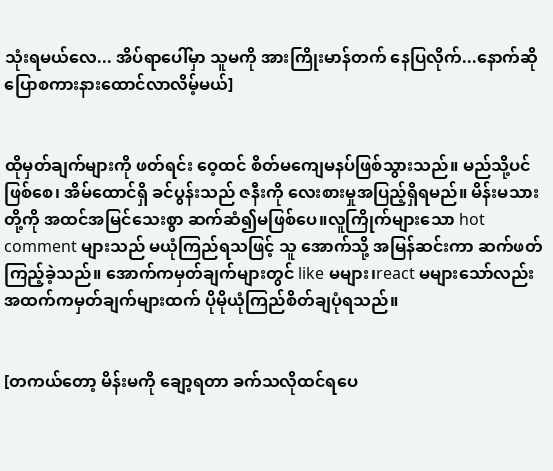သုံးရမယ်လေ... အိပ်ရာပေါ်မှာ သူမကို အားကြိုးမာန်တက် နေပြလိုက်...နောက်ဆို ပြောစကားနားထောင်လာလိမ့်မယ်]


ထိုမှတ်ချက်များကို ဖတ်ရင်း ဝေ့ထင် စိတ်မကျေမနပ်ဖြစ်သွားသည်။ မည်သို့ပင်ဖြစ်စေ၊ အိမ်ထောင်ရှိ ခင်ပွန်းသည် ဇနီးကို လေးစားမှုအပြည့်ရှိရမည်။ မိန်းမသားတို့ကို အထင်အမြင်‌သေးစွာ ဆက်ဆံ၍မဖြစ်ပေ။လူကြိုက်များသော hot comment များသည် မယုံကြည်ရသဖြင့် သူ အောက်သို့ အမြန်ဆင်းကာ ဆက်ဖတ်ကြည့်ခဲ့သည်။ အောက်ကမှတ်ချက်များတွင် like မများ၊react မများသော်လည်း အထက်ကမှတ်ချက်များထက် ပိုမိုယုံကြည်စိတ်ချပုံရသည်။


[တကယ်တော့ မိန်းမကို ချော့ရတာ ခက်သလိုထင်ရပေ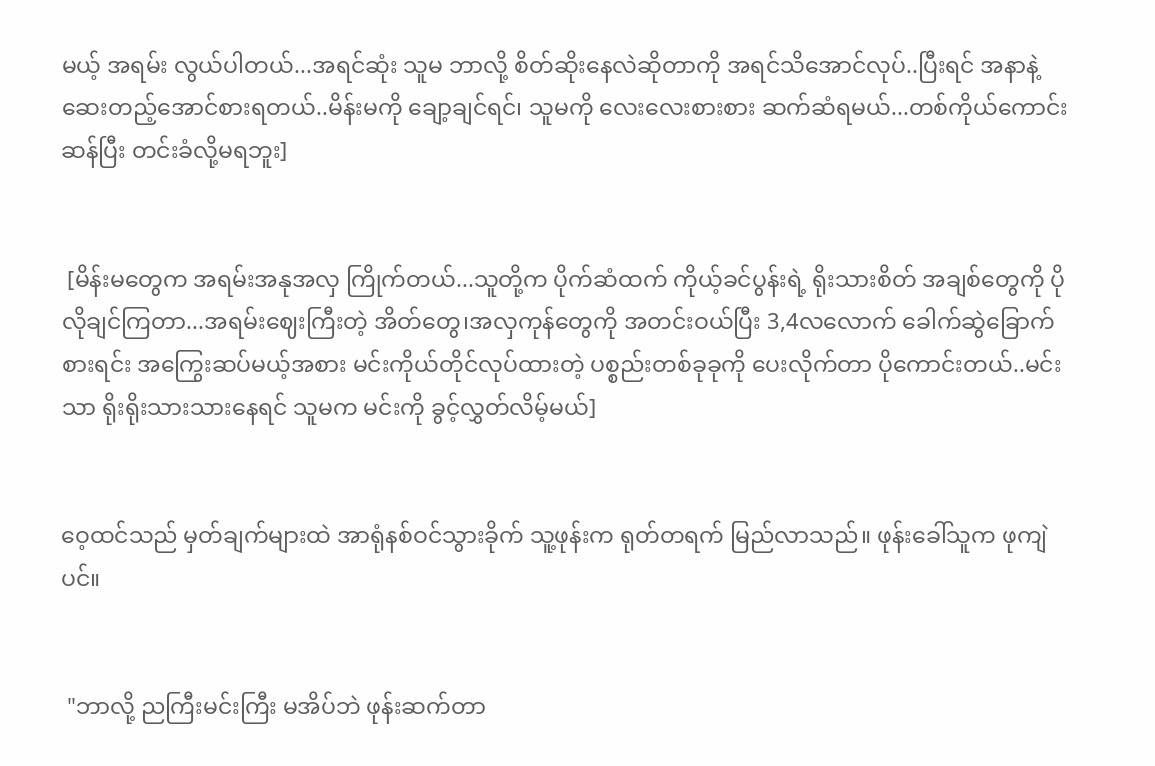မယ့် အရမ်း လွယ်ပါတယ်...အရင်ဆုံး သူမ ဘာလို့ စိတ်ဆိုးနေလဲဆိုတာကို အရင်သိအောင်လုပ်..ပြီးရင် အနာနဲ့ဆေးတည့်အောင်စားရတယ်..မိန်းမကို ချော့ချင်ရင်၊ သူမကို လေးလေးစားစား ဆက်ဆံရမယ်...တစ်ကိုယ်ကောင်းဆန်ပြီး တင်းခံလို့မရဘူး]


 [မိန်းမတွေက အရမ်းအနုအလှ ကြိုက်တယ်...သူတို့က ပိုက်ဆံထက် ကိုယ့်ခင်ပွန်းရဲ့ ရိုးသားစိတ် အချစ်တွေကို ပိုလိုချင်ကြတာ...အရမ်းဈေးကြီးတဲ့ အိတ်တွေ၊အလှကုန်တွေကို အတင်းဝယ်ပြီး 3,4လလောက် ခေါက်ဆွဲခြောက်စားရင်း အကြွေးဆပ်မယ့်အစား မင်းကိုယ်တိုင်လုပ်ထားတဲ့ ပစ္စည်းတစ်ခုခုကို ပေးလိုက်တာ ပိုကောင်းတယ်..မင်းသာ ရိုးရိုးသားသားနေရင် သူမက မင်းကို ခွင့်လွှတ်လိမ့်မယ်]


ဝေ့ထင်သည် မှတ်ချက်များထဲ အာရုံနစ်ဝင်သွားခိုက် သူ့ဖုန်းက ရုတ်တရက် မြည်လာသည်။ ဖုန်းခေါ်သူက ဖုကျဲပင်။


 "ဘာလို့ ညကြီးမင်းကြီး မအိပ်ဘဲ ဖုန်းဆက်တာ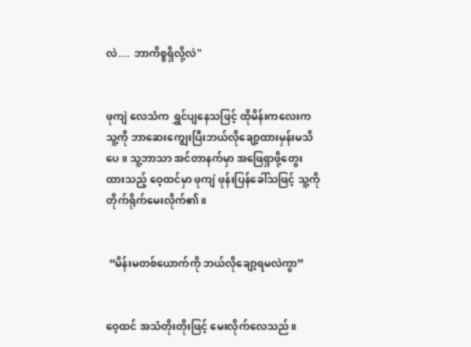လဲ.... ဘာကိစ္စရှိလို့လဲ"


ဖုကျဲ လေသံက ရွှင်ပျနေသဖြင့် ထိုမိန်းကလေးက သူ့ကို ဘာဆေးကျွေးပြီးဘယ်လိုချော့ထားမှန်းမသိပေ။ သူ့ဘာသာ အင်တာနက်မှာ အဖြေရှာဖို့တွေးထားသည့် ဝေ့ထင်မှာ ဖုကျဲ ဖုန်းပြန်ခေါ်သဖြင့် သူ့ကို တိုက်ရိုက်မေးလိုက်၏။


 “မိန်းမတစ်ယောက်ကို ဘယ်လိုချော့ရမလဲကွာ”


ဝေ့ထင် အသံတိုးတိုးဖြင့် မေးလိုက်လေသည်။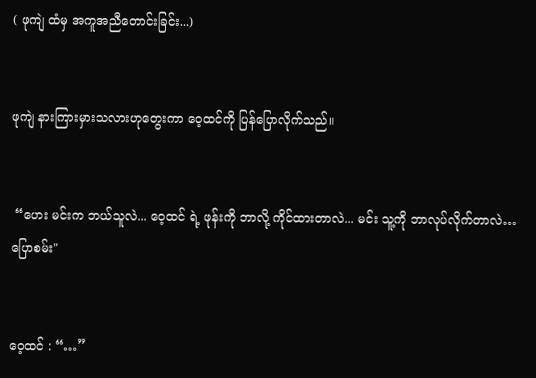( ဖုကျဲ ထံမှ အကူအညီတောင်းခြင်း...)


ဖုကျဲ နားကြားမှားသလားဟုတွေးကာ ဝေ့ထင်ကို ပြန်ပြောလိုက်သည်။


 “ဟေး မင်းက ဘယ်သူလဲ... ဝေ့ထင် ရဲ့ ဖုန်းကို ဘာလို့ ကိုင်ထားတာလဲ... မင်း သူ့ကို ဘာလုပ်လိုက်တာလဲ…ပြောစမ်း"


ဝေ့ထင် : “…”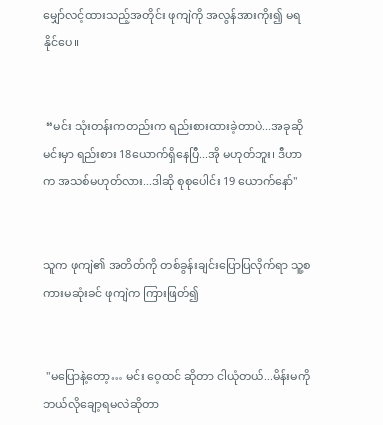မျှော်လင့်ထားသည့်အတိုင်း ဖုကျဲကို အလွန်အားကိုး၍ မရနိုင်ပေ။


 “မင်း သုံးတန်းကတည်းက ရည်းစားထားခဲ့တာပဲ...အခုဆို မင်းမှာ ရည်းစား 18ယောက်ရှိနေပြီ...အို မဟုတ်ဘူး၊ ဒီဟာက အသစ်မဟုတ်လား...ဒါဆို စုစုပေါင်း 19 ယောက်နော်"


သူက ဖုကျဲ၏ အတိတ်ကို တစ်ခွန်းချင်းပြောပြလိုက်ရာ သူ့စကားမဆုံးခင် ဖုကျဲက ကြားဖြတ်၍


 "မပြောနဲ့တော့… မင်း ဝေ့ထင် ဆိုတာ ငါယုံတယ်...မိန်းမကို ဘယ်လိုချော့ရမလဲဆိုတာ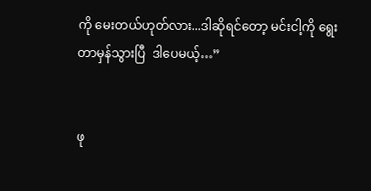ကို မေးတယ်ဟုတ်လား...ဒါဆိုရင်တော့ မင်းငါ့ကို ရွေးတာမှန်သွားပြီ  ဒါပေမယ့်…”


ဖု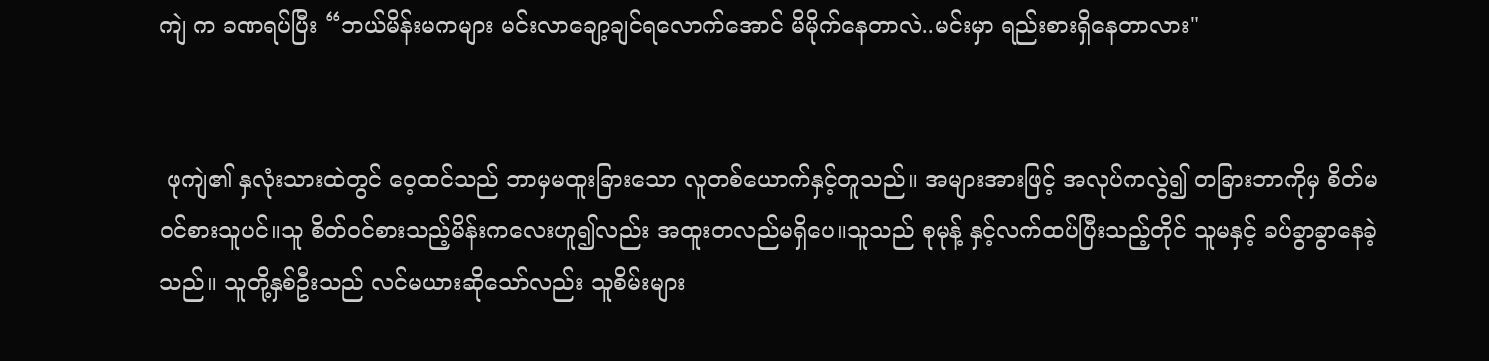ကျဲ က ခဏရပ်ပြီး “ဘယ်မိန်းမကများ မင်းလာချော့ချင်ရလောက်အောင် မိမိုက်နေတာလဲ..မင်းမှာ ရည်းစားရှိနေတာလား"


 ဖုကျဲ၏ နှလုံးသားထဲတွင် ဝေ့ထင်သည် ဘာမှမထူးခြားသော လူတစ်ယောက်နှင့်တူသည်။ အများအားဖြင့် အလုပ်ကလွဲ၍ တခြားဘာကိုမှ စိတ်မဝင်စားသူပင်။သူ စိတ်ဝင်စားသည့်မိန်းကလေးဟူ၍လည်း အထူးတလည်မရှိပေ။သူသည် စုမုန့် နှင့်လက်ထပ်ပြီးသည့်တိုင် သူမနှင့် ခပ်ခွာခွာနေခဲ့သည်။ သူတို့နှစ်ဦးသည် လင်မယားဆိုသော်လည်း သူစိမ်းများ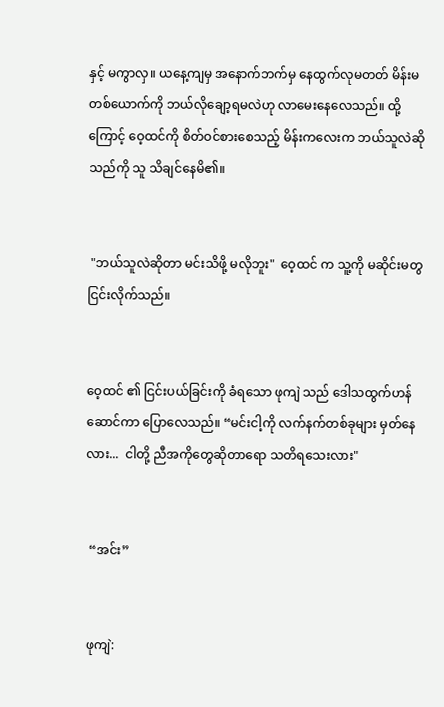နှင့် မကွာလှ။ ယနေ့ကျမှ အနောက်ဘက်မှ နေထွက်လုမတတ် မိန်းမတစ်ယောက်ကို ဘယ်လိုချော့ရမလဲဟု လာမေးနေလေသည်။ ထို့ကြောင့် ဝေ့ထင်ကို စိတ်ဝင်စားစေသည့် မိန်းကလေးက ဘယ်သူလဲဆိုသည်ကို သူ သိချင်နေမိ၏။


 "ဘယ်သူလဲဆိုတာ မင်းသိဖို့ မလိုဘူး"  ဝေ့ထင် က သူ့ကို မဆိုင်းမတွ ငြင်းလိုက်သည်။


ဝေ့ထင် ၏ ငြင်းပယ်ခြင်းကို ခံရသော ဖုကျဲ သည် ဒေါသထွက်ဟန်ဆောင်ကာ ပြောလေသည်။ “မင်းငါ့ကို လက်နက်တစ်ခုများ မှတ်နေလား...  ငါတို့ ညီအကိုတွေဆိုတာရော သတိရသေးလား"


 “အင်း”


ဖုကျဲ: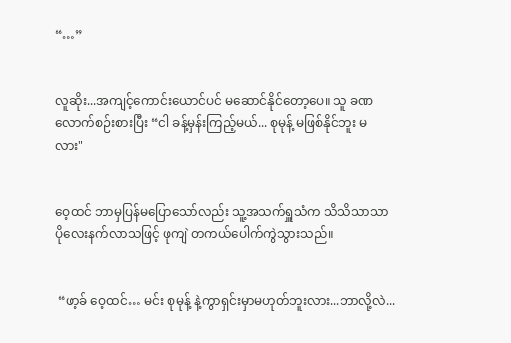“…”


လူဆိုး...အကျင့်ကောင်းယောင်ပင် မဆောင်နိုင်တော့ပေ။ သူ ခဏလောက်စဉ်းစားပြီး “ငါ ခန့်မှန်းကြည့်မယ်... စုမုန့် မဖြစ်နိုင်ဘူး မလား"


ဝေ့ထင် ဘာမှပြန်မပြောသော်လည်း သူ့အသက်ရှူသံက သိသိသာသာ ပိုလေးနက်လာသဖြင့် ဖုကျဲ တကယ်ပေါက်ကွဲသွားသည်။


 “ဖာ့ခ် ဝေ့ထင်… မင်း စုမုန့် နဲ့ကွာရှင်းမှာမဟုတ်ဘူးလား...ဘာလို့လဲ...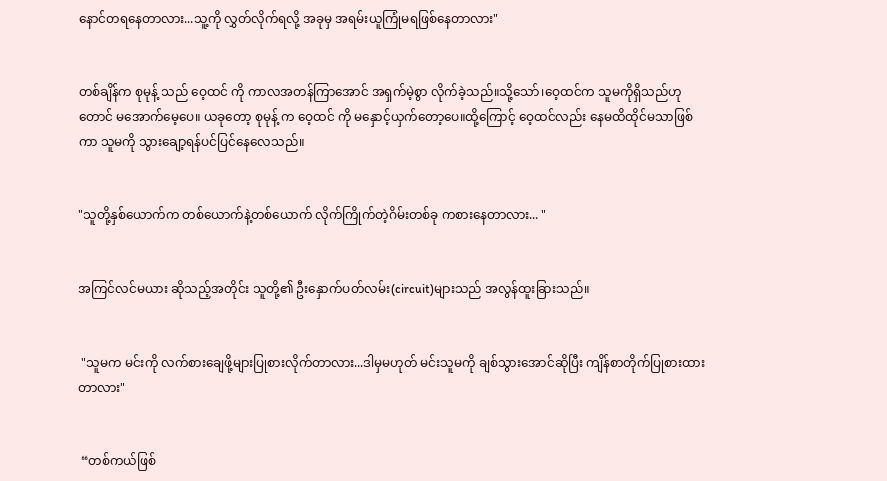နောင်တရနေတာလား...သူ့ကို လွှတ်လိုက်ရလို့ အခုမှ အရမ်းယူကြုံမရဖြစ်နေတာလား"


တစ်ချိန်က စုမုန့် သည် ဝေ့ထင် ကို ကာလအတန်ကြာအောင် အရှက်မဲ့စွာ လိုက်ခဲ့သည်။သို့သော်၊ဝေ့ထင်က သူမကိုရှိသည်ဟုတောင် မအောက်မေ့ပေ။ ယခုတော့ စုမုန့် က ဝေ့ထင် ကို မနှောင့်ယှက်တော့ပေ။ထို့ကြောင့် ဝေ့ထင်လည်း နေမထိထိုင်မသာဖြစ်ကာ သူမကို သွားချော့ရန်ပင်ပြင်နေလေသည်။


"သူတို့နှစ်ယောက်က တစ်ယောက်နဲ့တစ်ယောက် လိုက်ကြိုက်တဲ့ဂိမ်းတစ်ခု ကစားနေတာလား... "


အကြင်လင်မယား ဆိုသည့်အတိုင်း သူတို့၏ ဦးနှောက်ပတ်လမ်း(circuit)များသည် အလွန်ထူးခြားသည်။


 "သူမက မင်းကို လက်စားချေဖို့များပြုစားလိုက်တာလား...ဒါမှမဟုတ် မင်းသူမကို ချစ်သွားအောင်ဆိုပြီး ကျိန်စာတိုက်ပြုစားထားတာလား"


 “တစ်ကယ်ဖြစ်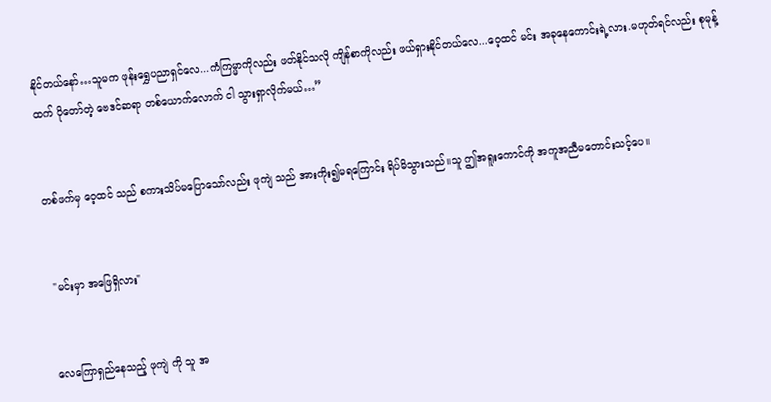နိုင်တယ်နော်…သူမက ဖုန်းရွှေပညာရှင်လေ...ကံကြမ္မာကိုလည်း ဖတ်နိုင်သလို ကျိန်စာကိုလည်း ဖယ်ရှားနိုင်တယ်လေ...ဝေ့ထင် မင်း အခုနေကောင်းရဲ့လား.မဟုတ်ရင်လည်း စုမုန့် ထက် ပိုတော်တဲ့ ဗေဒင်ဆရာ တစ်ယောက်လောက် ငါ သွားရှာလိုက်မယ်…”


တစ်ဖက်မှ ဝေ့ထင် သည် စကားသိပ်မပြောသော်လည်း ဖုကျဲ သည် အားကိုး၍မရကြောင်း ရိပ်မိသွားသည်။သူ ဤအရူးကောင်ကို အကူအညီမတောင်းသင့်ပေ။


 "မင်းမှာ အဖြေရှိလား"


လေကြောရှည်နေသည့် ဖုကျဲ ကို သူ အ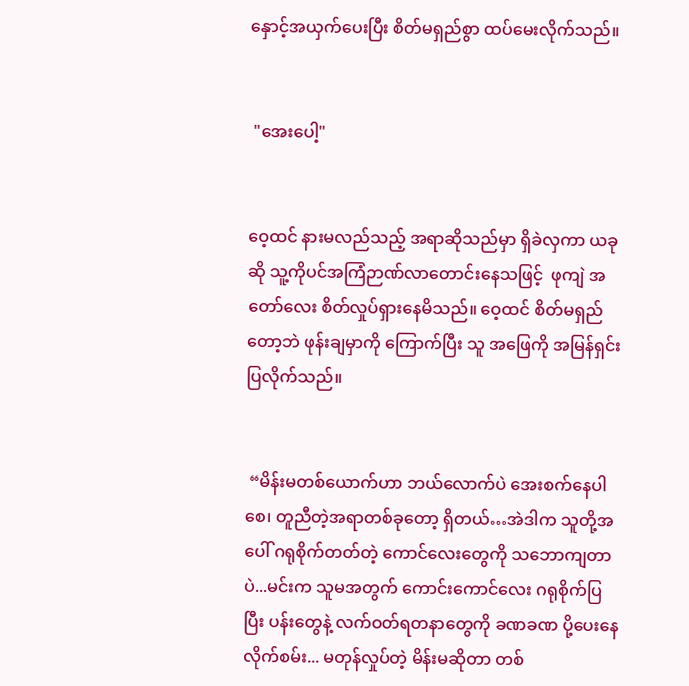နှောင့်အယှက်ပေးပြီး စိတ်မရှည်စွာ ထပ်မေးလိုက်သည်။


 "အေးပေါ့"


ဝေ့ထင် နားမလည်သည့် အရာဆိုသည်မှာ ရှိခဲလှကာ ယခုဆို သူ့ကိုပင်အကြံဉာဏ်လာတောင်းနေသဖြင့်  ဖုကျဲ အတော်လေး စိတ်လှုပ်ရှားနေမိသည်။ ဝေ့ထင် စိတ်မရှည်တော့ဘဲ ဖုန်းချမှာကို ကြောက်ပြီး သူ အဖြေကို အမြန်ရှင်းပြလိုက်သည်။


 “မိန်းမတစ်ယောက်ဟာ ဘယ်လောက်ပဲ အေးစက်နေပါစေ၊ တူညီတဲ့အရာတစ်ခုတော့ ရှိတယ်…အဲဒါက သူတို့အပေါ် ဂရုစိုက်တတ်တဲ့ ကောင်လေးတွေကို သဘောကျတာပဲ...မင်းက သူမအတွက် ကောင်းကောင်လေး ဂရုစိုက်ပြပြီး ပန်းတွေနဲ့ လက်ဝတ်ရတနာတွေကို ခဏခဏ ပို့ပေးနေလိုက်စမ်း... မတုန်လှုပ်တဲ့ မိန်းမဆိုတာ တစ်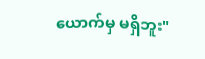ယောက်မှ မရှိဘူး"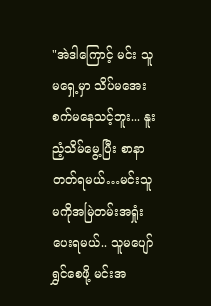"အဲဒါကြောင့် မင်း သူမရှေ့မှာ သိပ်မအေးစက်မနေသင့်ဘူး... နူးညံ့သိမ်မွေ့ပြီး စာနာတတ်ရမယ်…မင်းသူမကိုအမြဲတမ်းအရှုံးပေးရမယ်.. သူမပျော်ရွှင်စေဖို့ မင်းအ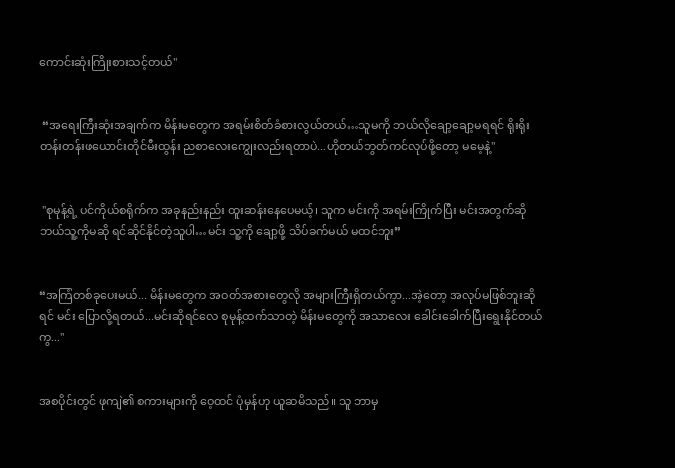ကောင်းဆုံးကြိုးစားသင့်တယ်"


 “အရေးကြီးဆုံးအချက်က မိန်းမတွေက အရမ်းစိတ်ခံစားလွယ်တယ်…သူမကို ဘယ်လိုချော့ချော့မရရင် ရိုးရိုးတန်းတန်းဖယောင်းတိုင်မီးထွန်း ညစာလေးကျွေးလည်းရတာပဲ...ဟိုတယ်ဘွတ်ကင်လုပ်ဖို့တော့ မမေ့နဲ့"


 "စုမုန့်ရဲ့ ပင်ကိုယ်စရိုက်က အခုနည်းနည်း ထူးဆန်းနေပေမယ့်၊ သူက မင်းကို အရမ်းကြိုက်ပြီး မင်းအတွက်ဆို ဘယ်သူ့ကိုမဆို ရင်ဆိုင်နိုင်တဲ့သူပါ…မင်း သူ့ကို ချော့ဖို့ သိပ်ခက်မယ် မထင်ဘူး”


“အကြံတစ်ခုပေးမယ်... မိန်းမတွေက အဝတ်အစားတွေလို အများကြီးရှိတယ်ကွာ...အဲ့တော့ အလုပ်မဖြစ်ဘူးဆိုရင် မင်း ပြောလို့ရတယ်...မင်းဆိုရင်လေ စုမုန့်ထက်သာတဲ့ မိန်းမတွေကို အသာလေး ခေါင်းခေါက်ပြီးရွေးနိုင်တယ်ကွ..."


အစပိုင်းတွင် ဖုကျဲ၏ စကားများကို ဝေ့ထင် ပုံမှန်ဟု ယူဆမိသည်။ သူ ဘာမှ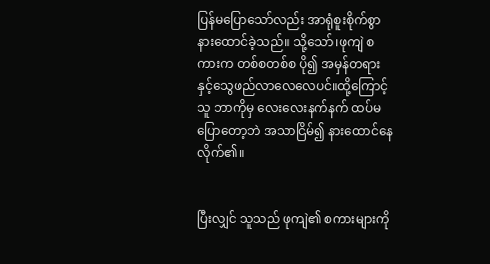ပြန်မပြောသော်လည်း အာရုံစူးစိုက်စွာ နားထောင်ခဲ့သည်။ သို့သော်၊ဖုကျဲ စကားက တစ်စတစ်စ ပို၍ အမှန်တရားနှင့်သွေဖည်လာလေလေပင်။ထို့ကြောင့်သူ ဘာကိုမှ လေးလေးနက်နက် ထပ်မပြောတော့ဘဲ အသာငြိမ်၍ နားထောင်နေလိုက်၏။


ပြီးလျှင် သူသည် ဖုကျဲ၏ စကားများကို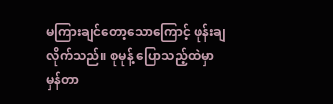မကြားချင်တော့သောကြောင့် ဖုန်းချလိုက်သည်။ စုမုန့် ပြောသည့်ထဲမှာ မှန်တာ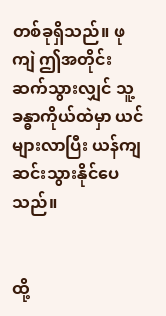တစ်ခုရှိသည်။ ဖုကျဲ ဤအတိုင်းဆက်သွားလျှင် သူ့ခန္ဓာကိုယ်ထဲမှာ ယင်များလာပြီး ယန်ကျဆင်းသွားနိုင်ပေသည်။


ထို့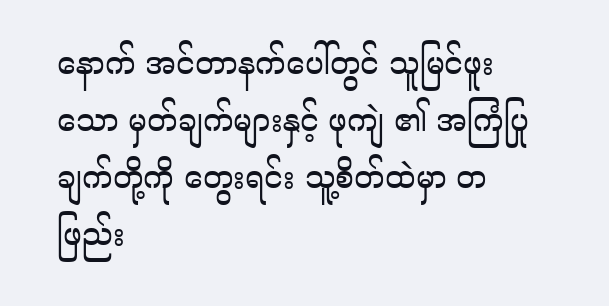နောက် အင်တာနက်ပေါ်တွင် သူမြင်ဖူးသော မှတ်ချက်များနှင့် ဖုကျဲ ၏ အကြံပြုချက်တို့ကို တွေးရင်း သူ့စိတ်ထဲမှာ တဖြည်း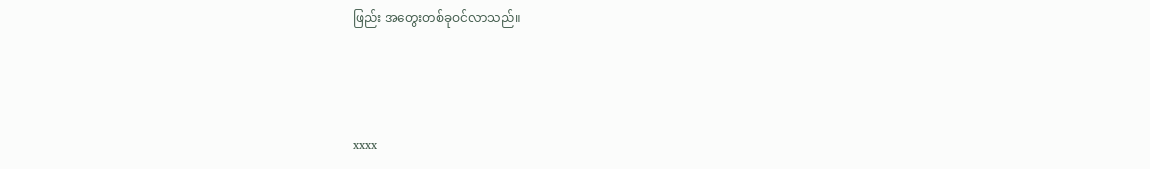ဖြည်း အတွေးတစ်ခုဝင်လာသည်။



xxxx